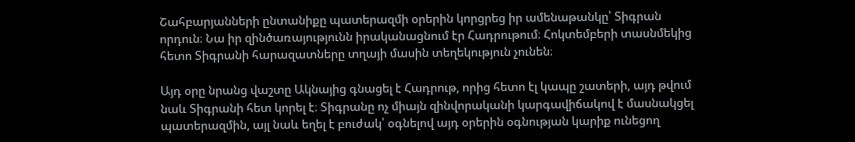Շահբարյանների ընտանիքը պատերազմի օրերին կորցրեց իր ամենաթանկը՝ Տիգրան որդուն։ Նա իր զինծառայությունն իրականացնում էր Հադրութում։ Հոկտեմբերի տասնմեկից հետո Տիգրանի հարազատները տղայի մասին տեղեկություն չունեն։

Այդ օրը նրանց վաշտը Ակնայից գնացել է Հադրութ, որից հետո էլ կապը շատերի, այդ թվում նաև Տիգրանի հետ կորել է։ Տիգրանը ոչ միայն զինվորականի կարգավիճակով է մասնակցել պատերազմին, այլ նաև եղել է բուժակ՝ օգնելով այդ օրերին օգնության կարիք ունեցող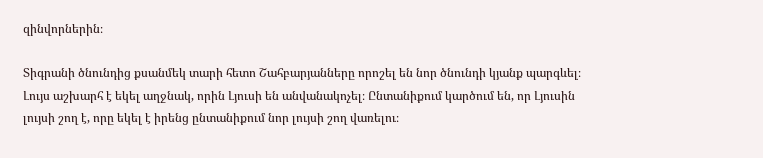զինվորներին։

Տիգրանի ծնունդից քսանմեկ տարի հետո Շահբարյանները որոշել են նոր ծնունդի կյանք պարգևել։ Լույս աշխարհ է եկել աղջնակ, որին Լյուսի են անվանակոչել։ Ընտանիքում կարծում են, որ Լյուսին լույսի շող է, որը եկել է իրենց ընտանիքում նոր լույսի շող վառելու։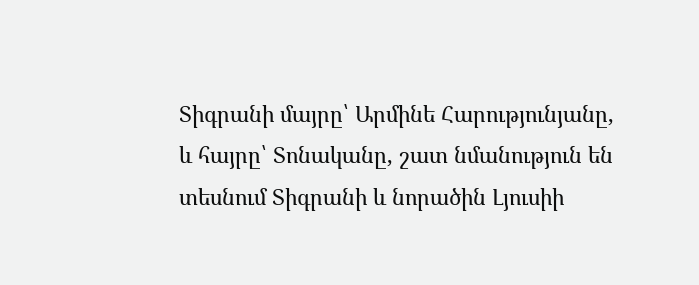Տիգրանի մայրը՝ Արմինե Հարությունյանը, և հայրը՝ Տոնականը, շատ նմանություն են տեսնում Տիգրանի և նորածին Լյուսիի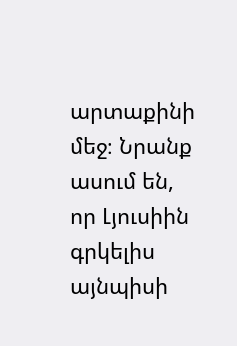արտաքինի մեջ։ Նրանք ասում են, որ Լյուսիին գրկելիս այնպիսի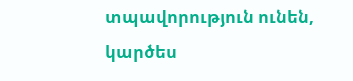տպավորություն ունեն, կարծես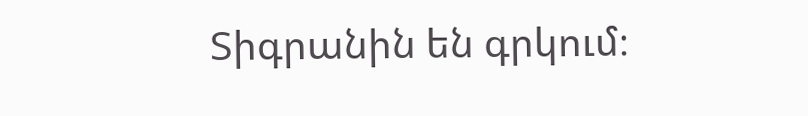Տիգրանին են գրկում։